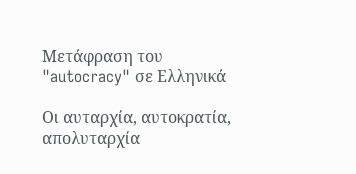Μετάφραση του "autocracy" σε Ελληνικά

Οι αυταρχία, αυτοκρατία, απολυταρχία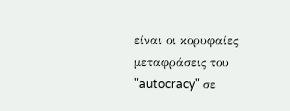είναι οι κορυφαίες μεταφράσεις του "autocracy" σε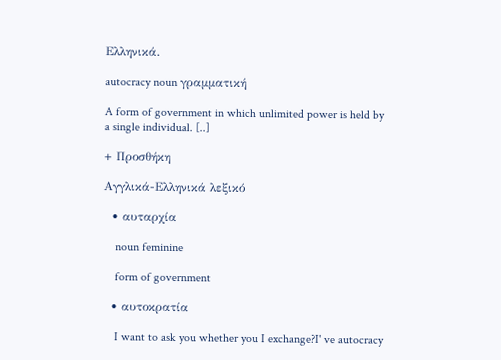Ελληνικά.

autocracy noun γραμματική

A form of government in which unlimited power is held by a single individual. [..]

+ Προσθήκη

Αγγλικά-Ελληνικά λεξικό

  • αυταρχία

    noun feminine

    form of government

  • αυτοκρατία

    I want to ask you whether you I exchange?I' ve autocracy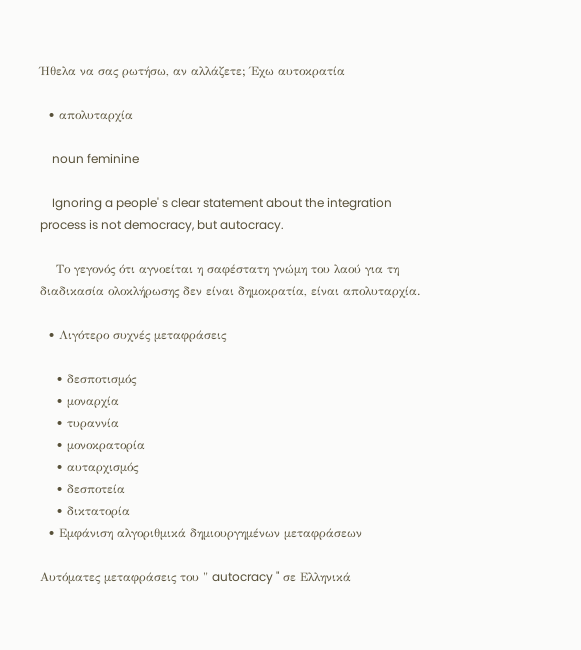Ήθελα να σας ρωτήσω, αν αλλάζετε; Έχω αυτοκρατία

  • απολυταρχία

    noun feminine

    Ignoring a people' s clear statement about the integration process is not democracy, but autocracy.

    Το γεγονός ότι αγνοείται η σαφέστατη γνώμη του λαού για τη διαδικασία ολοκλήρωσης δεν είναι δημοκρατία, είναι απολυταρχία.

  • Λιγότερο συχνές μεταφράσεις

    • δεσποτισμός
    • μοναρχία
    • τυραννία
    • μονοκρατορία
    • αυταρχισμός
    • δεσποτεία
    • δικτατορία
  • Εμφάνιση αλγοριθμικά δημιουργημένων μεταφράσεων

Αυτόματες μεταφράσεις του " autocracy " σε Ελληνικά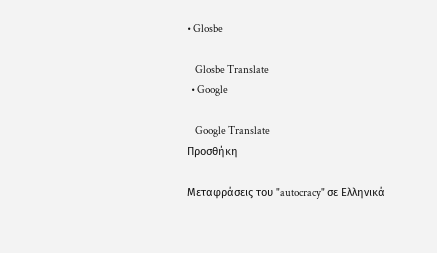• Glosbe

    Glosbe Translate
  • Google

    Google Translate
Προσθήκη

Μεταφράσεις του "autocracy" σε Ελληνικά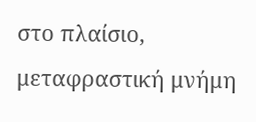στο πλαίσιο, μεταφραστική μνήμη